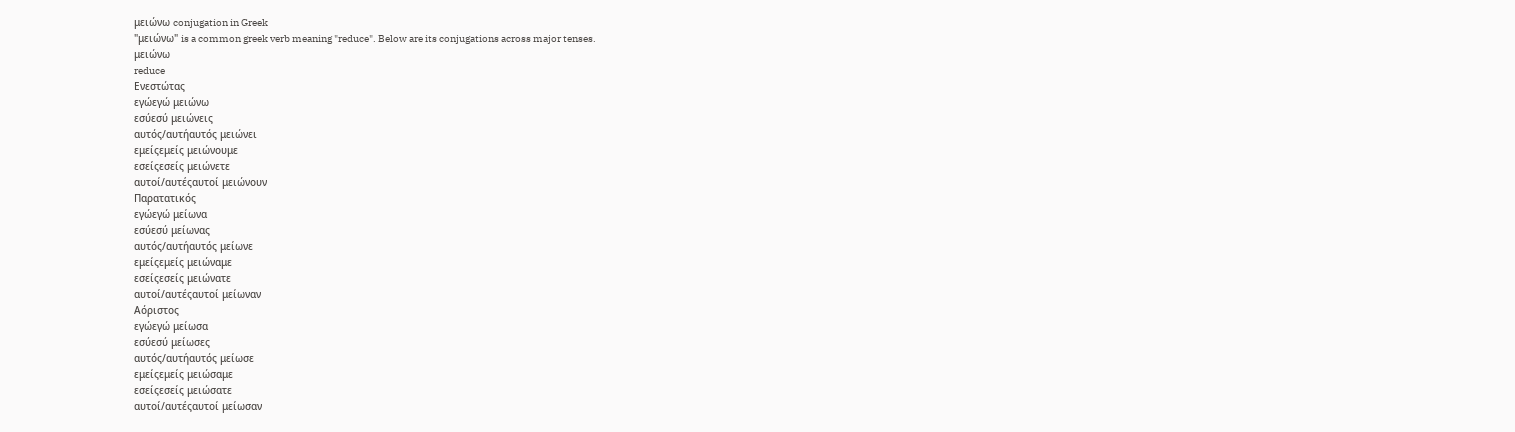μειώνω conjugation in Greek
"μειώνω" is a common greek verb meaning "reduce". Below are its conjugations across major tenses.
μειώνω
reduce
Ενεστώτας
εγώεγώ μειώνω
εσύεσύ μειώνεις
αυτός/αυτήαυτός μειώνει
εμείςεμείς μειώνουμε
εσείςεσείς μειώνετε
αυτοί/αυτέςαυτοί μειώνουν
Παρατατικός
εγώεγώ μείωνα
εσύεσύ μείωνας
αυτός/αυτήαυτός μείωνε
εμείςεμείς μειώναμε
εσείςεσείς μειώνατε
αυτοί/αυτέςαυτοί μείωναν
Αόριστος
εγώεγώ μείωσα
εσύεσύ μείωσες
αυτός/αυτήαυτός μείωσε
εμείςεμείς μειώσαμε
εσείςεσείς μειώσατε
αυτοί/αυτέςαυτοί μείωσαν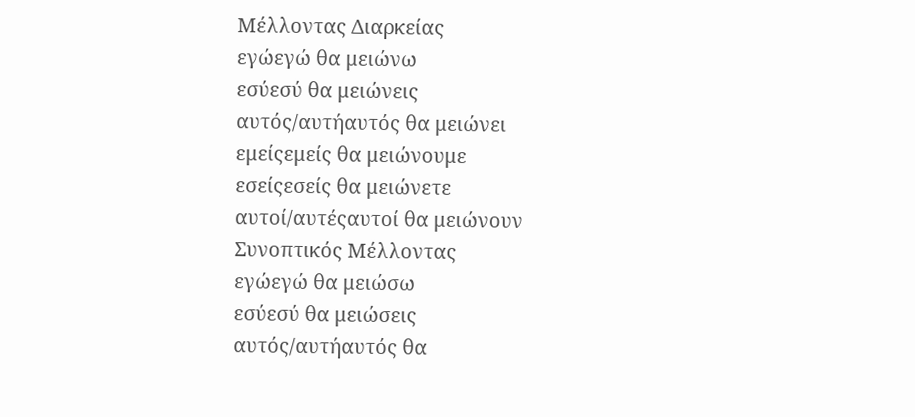Μέλλοντας Διαρκείας
εγώεγώ θα μειώνω
εσύεσύ θα μειώνεις
αυτός/αυτήαυτός θα μειώνει
εμείςεμείς θα μειώνουμε
εσείςεσείς θα μειώνετε
αυτοί/αυτέςαυτοί θα μειώνουν
Συνοπτικός Μέλλοντας
εγώεγώ θα μειώσω
εσύεσύ θα μειώσεις
αυτός/αυτήαυτός θα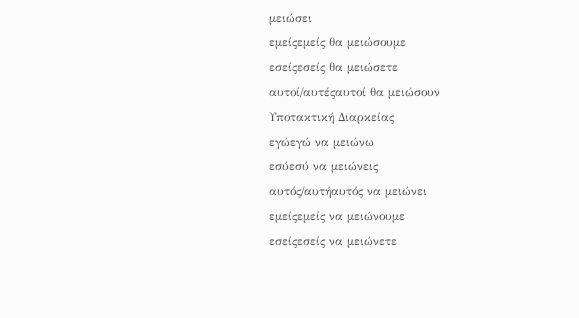μειώσει
εμείςεμείς θα μειώσουμε
εσείςεσείς θα μειώσετε
αυτοί/αυτέςαυτοί θα μειώσουν
Υποτακτική Διαρκείας
εγώεγώ να μειώνω
εσύεσύ να μειώνεις
αυτός/αυτήαυτός να μειώνει
εμείςεμείς να μειώνουμε
εσείςεσείς να μειώνετε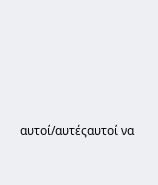αυτοί/αυτέςαυτοί να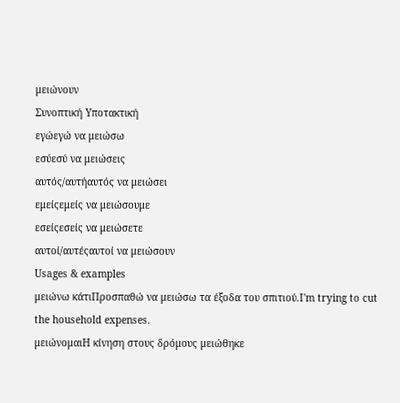μειώνουν
Συνοπτική Υποτακτική
εγώεγώ να μειώσω
εσύεσύ να μειώσεις
αυτός/αυτήαυτός να μειώσει
εμείςεμείς να μειώσουμε
εσείςεσείς να μειώσετε
αυτοί/αυτέςαυτοί να μειώσουν
Usages & examples
μειώνω κάτιΠροσπαθώ να μειώσω τα έξοδα του σπιτιού.I'm trying to cut the household expenses.
μειώνομαιΗ κίνηση στους δρόμους μειώθηκε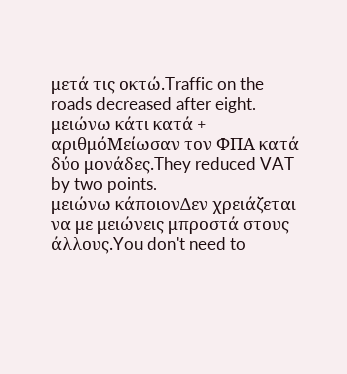μετά τις οκτώ.Traffic on the roads decreased after eight.
μειώνω κάτι κατά + αριθμόΜείωσαν τον ΦΠΑ κατά δύο μονάδες.They reduced VAT by two points.
μειώνω κάποιονΔεν χρειάζεται να με μειώνεις μπροστά στους άλλους.You don't need to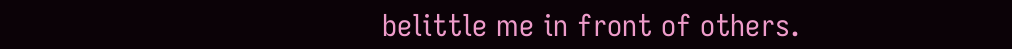belittle me in front of others.